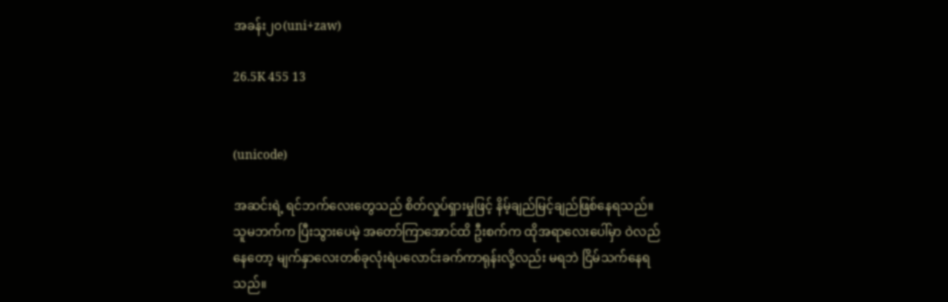အခန်း၂၀(uni+zaw)

26.5K 455 13


(unicode)

အဆင်းရဲ့ ရင်ဘက်လေးတွေသည် စိတ်လှုပ်ရှားမှုဖြင့် နိမ့်ချည်မြင့်ချည်ဖြစ်နေရသည်။သူမဘက်က ပြီးသွားပေမဲ့ အတော်ကြာအောင်ထိ ဦးစက်က ထိုအရာလေးပေါ်မှာ ဝဲလည်နေတော့ မျက်နှာလေးတစ်ခုလုံးရဲပလောင်းခက်ကာရုန်းလို့လည်း မရဘဲ ငြိမ်သက်နေရသည်။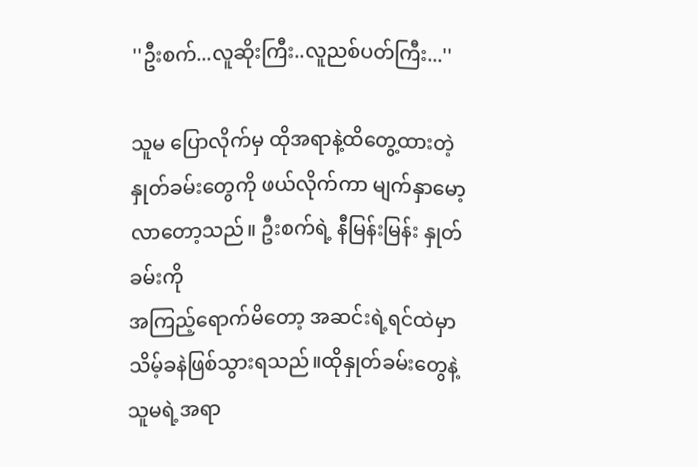''ဦးစက်...လူဆိုးကြီး..လူညစ်ပတ်ကြီး...''

သူမ ပြောလိုက်မှ ထိုအရာနဲ့ထိတွေ့ထားတဲ့ နှုတ်ခမ်းတွေကို ဖယ်လိုက်ကာ မျက်နှာမော့လာတော့သည်။ ဦးစက်ရဲ့ နီမြန်းမြန်း နှုတ်ခမ်းကို
အကြည့်ရောက်မိတော့ အဆင်းရဲ့ရင်ထဲမှာ သိမ့်ခနဲဖြစ်သွားရသည်။ထိုနှုတ်ခမ်းတွေနဲ့ သူမရဲ့အရာ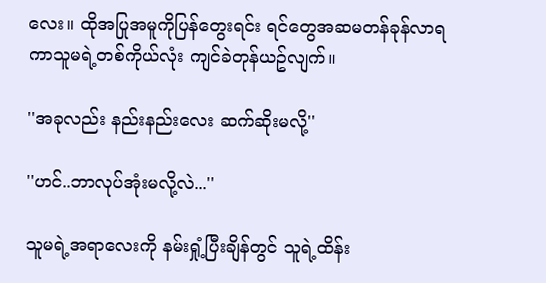လေး။ ထိုအပြုအမူကိုပြန်တွေးရင်း ရင်တွေအဆမတန်ခုန်လာရကာသူမရဲ့တစ်ကိုယ်လုံး ကျင်ခဲတုန်ယဥ်လျက်။

''အခုလည်း နည်းနည်းလေး ဆက်ဆိုးမလို့''

''ဟင်..ဘာလုပ်အုံးမလို့လဲ...''

သူမရဲ့အရာလေးကို နမ်းရှုံ့ပြီးချိန်တွင် သူရဲ့ထိန်း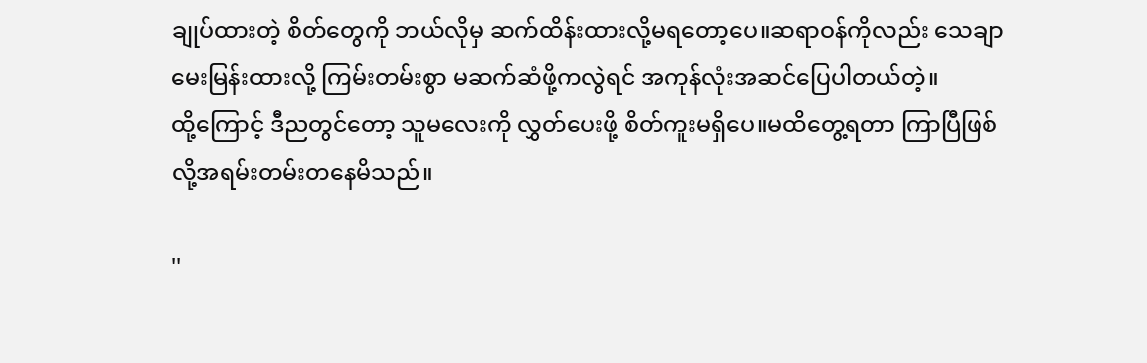ချုပ်ထားတဲ့ စိတ်တွေကို ဘယ်လိုမှ ဆက်ထိန်းထားလို့မရတော့ပေ။ဆရာဝန်ကိုလည်း သေချာမေးမြန်းထားလို့ ကြမ်းတမ်းစွာ မဆက်ဆံဖို့ကလွဲရင် အကုန်လုံးအဆင်ပြေပါတယ်တဲ့။
ထို့ကြောင့် ဒီညတွင်တော့ သူမလေးကို လွှတ်ပေးဖို့ စိတ်ကူးမရှိပေ။မထိတွေ့ရတာ ကြာပြီဖြစ်လို့အရမ်းတမ်းတနေမိသည်။

''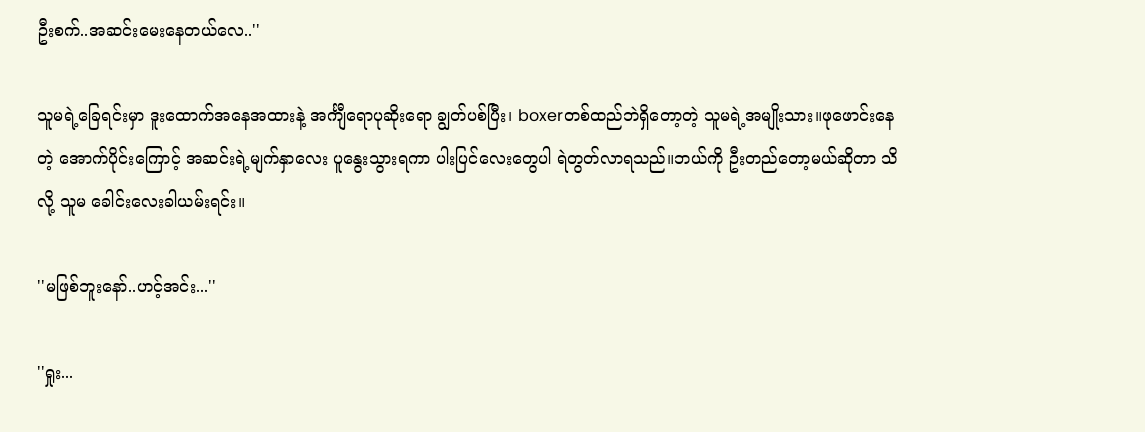ဦးစက်..အဆင်းမေးနေတယ်လေ..''

သူမရဲ့ခြေရင်းမှာ ဒူးထောက်အနေအထားနဲ့ အင်္ကျီရောပုဆိုးရော ချွတ်ပစ်ပြီး၊ boxerတစ်ထည်ဘဲရှိတော့တဲ့ သူမရဲ့အမျိုးသား။ဖုဖောင်းနေတဲ့ အောက်ပိုင်းကြောင့် အဆင်းရဲ့မျက်နှာလေး ပူနွေးသွားရကာ ပါးပြင်လေးတွေပါ ရဲတွတ်လာရသည်။ဘယ်ကို ဦးတည်တော့မယ်ဆိုတာ သိလို့ သူမ ခေါင်းလေးခါယမ်းရင်း။

''မဖြစ်ဘူးနော်..ဟင့်အင်း...''

''ရှုး...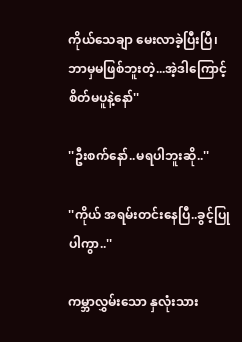ကိုယ်သေချာ မေးလာခဲ့ပြီးပြီ၊ ဘာမှမဖြစ်ဘူးတဲ့...အဲ့ဒါကြောင့်  စိတ်မပူနဲ့နော်''

''ဦးစက်နော်..မရပါဘူးဆို..''

''ကိုယ် အရမ်းတင်းနေပြီ..ခွင့်ပြုပါကွာ..''

ကမ္ဘာလွှမ်းသော နှလုံးသား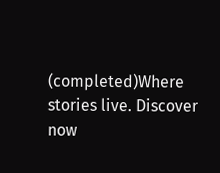(completed)Where stories live. Discover now